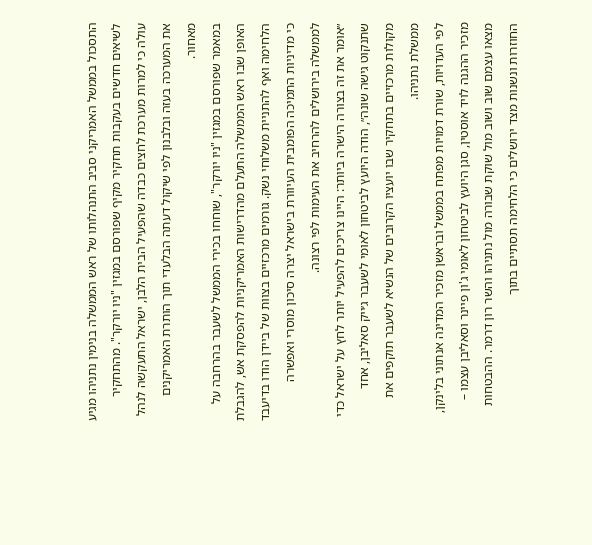התסכול בממשל האמריקני סביב התנהלותו של ראש הממשלה בנימין נתניהו מגיע לשיאים חדשים בעקבות תחקיר מקיף שפורסם במגזין "ניו יורקר". מהתחקיר עולה כי למרות מערכת לחצים כבדה שהפעיל הבית הלבן, ישראל התעקשה לנהל את המערכה בעזה ובלבנון לפי שיקול דעתה הבלעדי תוך הותרת האמריקנים מאחור.
במאמר שפורסם במגזין "ניו יורקר", שוחחו בכירי הממשל לשעבר בהרחבה על האופן שבו ראש הממשלה התעלם מהדרישות האמריקניות להפסקת אש, להגבלת הלחימה ואף להתניית משלוחי נשק. גורמים מרכזיים בצוות של ביידן הודו בדיעבד כי מדיניות התמיכה הפומבית העיוורת בישראל יצרה סיכון מוסרי ואפשרה לממשלה בירושלים להרחיב את העימות לפי רצונה.
״אומר את זה בצורה הישרה ביותר: היינו צריכים להפעיל יותר לחץ על ישראל כדי שתנקוט גישה שונה״, הודה היועץ לביטחון לאומי לשעבר ג׳ייק סאליבן, אחד מקולות מרכזיים בתחקיר שבו יועציו הקרובים של הנשיא לשעבר תוקפים את ממשלת נתניהו.
לפי העדויות, שורת דמויות מפתח בממשל ובראשן מזכיר המדינה אנתוני בלינקן, מזכיר ההגנה לויד אוסטין, סגן היועץ לביטחון לאומי ג'ון פיינר וסאליבן עצמו – מצאו עצמם שוב ושוב מול שוקת שבורה מול נתניהו והשר רון דרמר. ההבטחות החוזרות ונשנות מצד ירושלים כי הלחימה תסתיים בתוך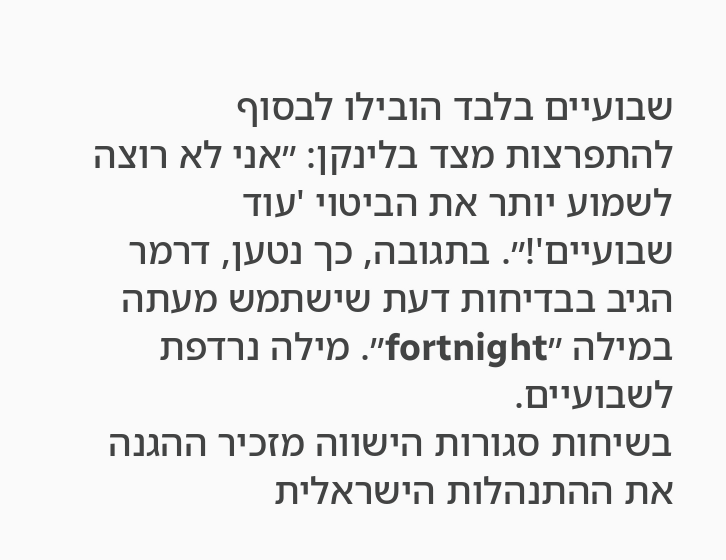שבועיים בלבד הובילו לבסוף להתפרצות מצד בלינקן: ״אני לא רוצה לשמוע יותר את הביטוי 'עוד שבועיים'!״. בתגובה, כך נטען, דרמר הגיב בבדיחות דעת שישתמש מעתה במילה ״fortnight״. מילה נרדפת לשבועיים.
בשיחות סגורות הישווה מזכיר ההגנה את ההתנהלות הישראלית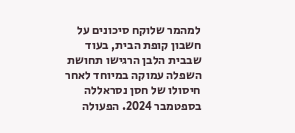למהמר שלוקח סיכונים על חשבון קופת הבית, בעוד שבבית הלבן הרגישו תחושת השפלה עמוקה במיוחד לאחר חיסולו של חסן נסראללה בספטמבר 2024. הפעולה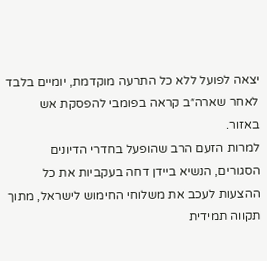יצאה לפועל ללא כל התרעה מוקדמת, יומיים בלבד לאחר שארה״ב קראה בפומבי להפסקת אש באזור.
למרות הזעם הרב שהופעל בחדרי הדיונים הסגורים, הנשיא ביידן דחה בעקביות את כל ההצעות לעכב את משלוחי החימוש לישראל, מתוך תקווה תמידית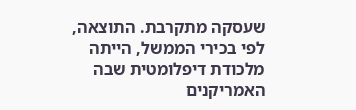שעסקה מתקרבת. התוצאה, לפי בכירי הממשל, הייתה מלכודת דיפלומטית שבה האמריקנים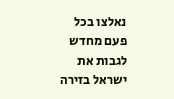נאלצו בכל פעם מחדש לגבות את ישראל בזירה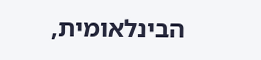הבינלאומית,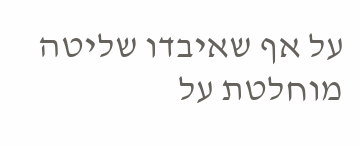על אף שאיבדו שליטה מוחלטת על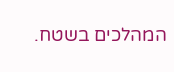המהלכים בשטח.